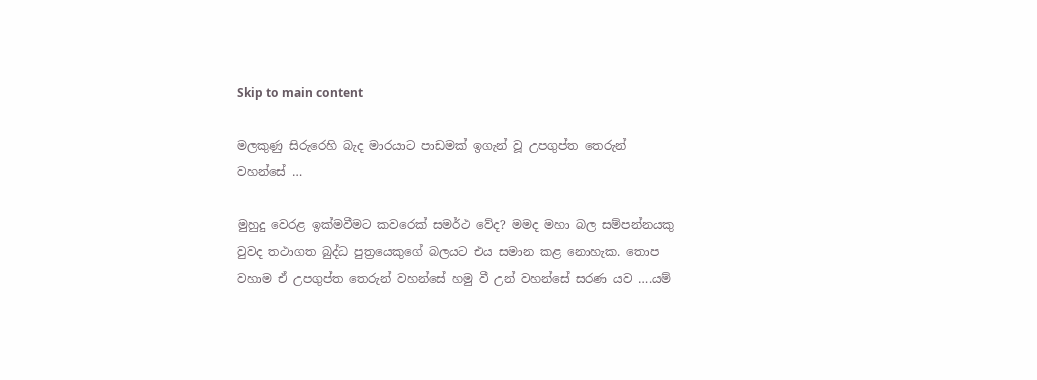Skip to main content

මලකුණු සිරුරෙහි බැද මාරයාට පාඩමක් ඉගැන් වූ උපගුප්ත තෙරුන් වහන්සේ …

මුහුදු වෙරළ ඉක්මවීමට කවරෙක් සමර්ථ වේද? මමද මහා බල සම්පන්නයකු වුවද තථාගත බුද්ධ පුත්‍රයෙකුගේ බලයට එය සමාන කළ නොහැක. තොප වහාම ඒ උපගුප්ත තෙරුන් වහන්සේ හමු වී උන් වහන්සේ සරණ යව ….යම්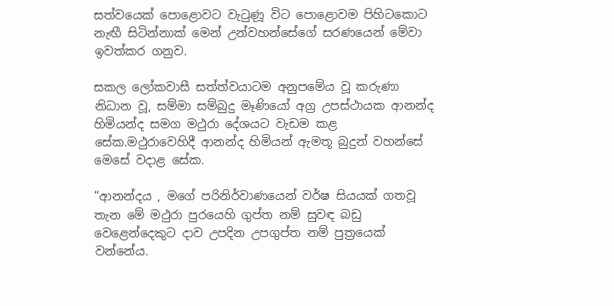සත්වයෙක් පොළොවට වැටුණූ විට පොළොවම පිහිටකොට නැඟී සිටින්නාක් මෙන් උන්වහන්සේගේ සරණයෙන් මේවා ඉවත්කර ගනුව.

සකල ලෝකවාසී සත්ත්වයාටම අනුපමේය වූ කරුණා නිධාන වූ, සම්මා සම්බුදු මෑණියෝ අග්‍ර උපස්ථායක ආනන්ද හිමියන්ද සමග මථුරා දේශයට වැඩම කළ සේක.මථුරාවෙහිදී ආනන්ද හිමියන් ඇමතූ බුදුන් වහන්සේ මෙසේ වදාළ සේක.

“ආනන්දය , මගේ පරිනිර්වාණයෙන් වර්ෂ සියයක් ගතවූ තැන මේ මථුරා පුරයෙහි ගුප්ත නම් සුවඳ බඩු වෙළෙන්දෙකුට දාව උපදින උපගුප්ත නම් පුත්‍රයෙක් වන්නේය.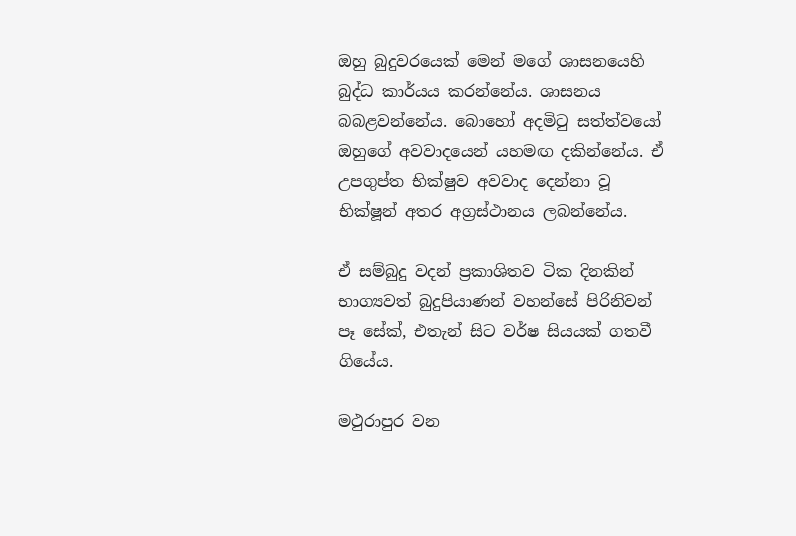ඔහු බුදුවරයෙක් මෙන් මගේ ශාසනයෙහි බුද්ධ කාර්යය කරන්නේය. ශාසනය බබළවන්නේය. බොහෝ අදමිටු සත්ත්වයෝ ඔහුගේ අවවාදයෙන් යහමඟ දකින්නේය. ඒ උපගුප්ත භික්ෂුව අවවාද දෙන්නා වූ භික්ෂූන් අතර අග්‍රස්ථානය ලබන්නේය.

ඒ සම්බුදු වදන් ප්‍රකාශිතව ටික දිනකින් භාග්‍යවත් බුදුපියාණන් වහන්සේ පිරිනිවන් පෑ සේක්, එතැන් සිට වර්ෂ සියයක් ගතවී ගියේය.

මථුරාපුර වන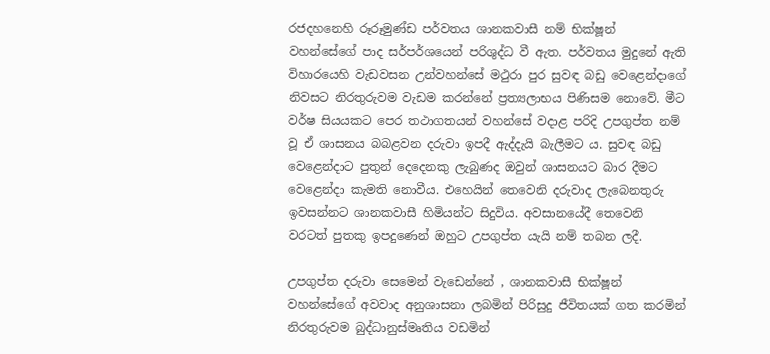රජදහනෙහි රූරූමුණ්ඩ පර්වතය ශානකවාසී නම් භික්ෂූන් වහන්සේගේ පාද සර්පර්ශයෙන් පරිශුද්ධ වී ඇත. පර්වතය මුදුනේ ඇති විහාරයෙහි වැඩවසන උන්වහන්සේ මථුරා පුර සුවඳ බඩු වෙළෙන්දාගේ නිවසට නිරතුරුවම වැඩම කරන්නේ ප්‍රත්‍යලාභය පිණිසම නොවේ. මීට වර්ෂ සියයකට පෙර තථාගතයන් වහන්සේ වදාළ පරිදි උපගුප්ත නම් වූ ඒ ශාසනය බබළවන දරුවා ඉපදී ඇද්දැයි බැලීමට ය. සුවඳ බඩු වෙළෙන්දාට පුතුන් දෙදෙනකු ලැබුණද ඔවුන් ශාසනයට බාර දීමට වෙළෙන්දා කැමති නොවීය. එහෙයින් තෙවෙනි දරුවාද ලැබෙනතුරු ඉවසන්නට ශානකවාසී හිමියන්ට සිදුවිය. අවසානයේදී තෙවෙනි වරටත් පුතකු ඉපදුණෙන් ඔහුට උපගුප්ත යැයි නම් තබන ලදී.

උපගුප්ත දරුවා සෙමෙන් වැඩෙන්නේ , ශානකවාසී භික්ෂූන් වහන්සේගේ අවවාද අනුශාසනා ලබමින් පිරිසුදු ජීවිතයක් ගත කරමින් නිරතුරුවම බුද්ධානුස්මෘතිය වඩමින්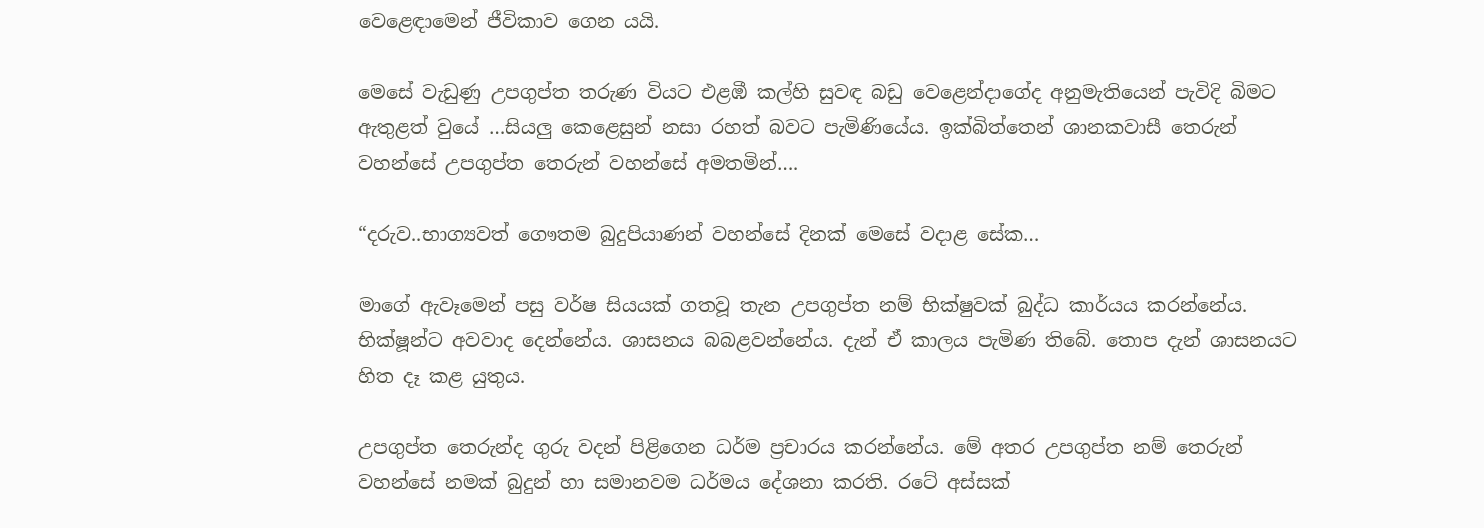වෙළෙඳාමෙන් ජීවිකාව ගෙන යයි.

මෙසේ වැඩුණු උපගුප්ත තරුණ වියට එළඹී කල්හි සුවඳ බඩු වෙළෙන්දාගේද අනුමැතියෙන් පැවිදි බිමට ඇතුළත් වුයේ …සියලු කෙළෙසුන් නසා රහත් බවට පැමිණියේය. ඉක්බිත්තෙන් ශානකවාසී තෙරුන් වහන්සේ උපගුප්ත තෙරුන් වහන්සේ අමතමින්….

“දරුව..භාග්‍යවත් ගෞතම බුදුපියාණන් වහන්සේ දිනක් මෙසේ වදාළ සේක…

මාගේ ඇවෑමෙන් පසු වර්ෂ සියයක් ගතවූ තැන උපගුප්ත නම් භික්ෂුවක් බුද්ධ කාර්යය කරන්නේය. භික්ෂූන්ට අවවාද දෙන්නේය. ශාසනය බබළවන්නේය. දැන් ඒ කාලය පැමිණ තිබේ. තොප දැන් ශාසනයට හිත දෑ කළ යුතුය.

උපගුප්ත තෙරුන්ද ගුරු වදන් පිළිගෙන ධර්ම ප්‍රචාරය කරන්නේය. මේ අතර උපගුප්ත නම් තෙරුන් වහන්සේ නමක් බුදුන් හා සමානවම ධර්මය දේශනා කරති. රටේ අස්සක්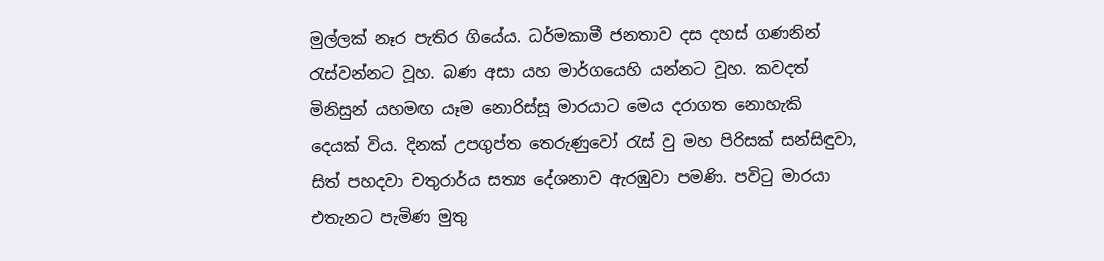මුල්ලක් නෑර පැතිර ගියේය. ධර්මකාමී ජනතාව දස දහස් ගණනින් රැස්වන්නට වූහ. බණ අසා යහ මාර්ගයෙහි යන්නට වූහ. කවදත් මිනිසුන් යහමඟ යෑම නොරිස්සූ මාරයාට මෙය දරාගත නොහැකි දෙයක් විය. දිනක් උපගුප්ත තෙරුණුවෝ රැස් වු මහ පිරිසක් සන්සිඳුවා, සිත් පහදවා චතුරාර්ය සත්‍ය දේශනාව ඇරඹුවා පමණි. පවිටු මාරයා එතැනට පැමිණ මුතු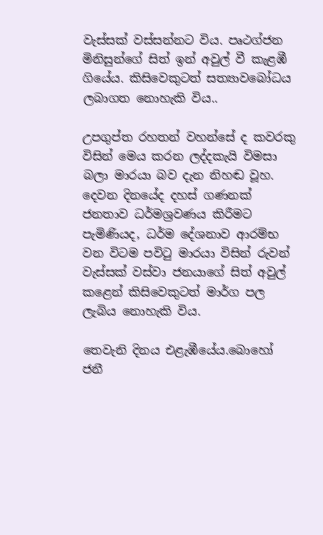වැස්සක් වස්සන්නට විය. පෘථග්ජන මිනිසුන්ගේ සිත් ඉන් අවුල් වී කැළඹී ගියේය. කිසිවෙකුටත් සත්‍යාවබෝධය ලබාගත නොහැකි විය..

උපගුප්ත රහතන් වහන්සේ ද කවරකු විසින් මෙය කරන ලද්දකැයි විමසා බලා මාරයා බව දැන නිහඬ වූහ. දෙවන දිනයේද දහස් ගණනක් ජනතාව ධර්මශ්‍රවණය කිරීමට පැමිණියද, ධර්ම දේශනාව ආරම්භ වන විටම පවිටු මාරයා විසින් රුවන් වැස්සක් වස්වා ජනයාගේ සිත් අවුල් කළෙන් කිසිවෙකුටත් මාර්ග පල ලැබිය නොහැකි විය.

තෙවැනි දිනය එළැඹීයේය.බොහෝ ජනී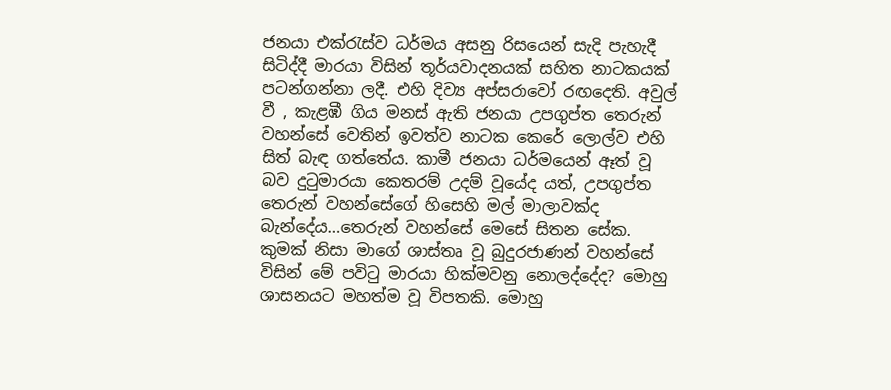ජනයා එක්රැස්ව ධර්මය අසනු රිසයෙන් සැදි පැහැදී සිටිද්දී මාරයා විසින් තූර්යවාදනයක් සහිත නාටකයක් පටන්ගන්නා ලදී. එහි දිව්‍ය අප්සරාවෝ රඟදෙති. අවුල් වී , කැළඹී ගිය මනස් ඇති ජනයා උපගුප්ත තෙරුන් වහන්සේ වෙතින් ඉවත්ව නාටක කෙරේ ලොල්ව එහි සිත් බැඳ ගත්තේය. කාමී ජනයා ධර්මයෙන් ඈත් වූ බව දුටුමාරයා කෙතරම් උදම් වූයේද යත්, උපගුප්ත තෙරුන් වහන්සේගේ හිසෙහි මල් මාලාවක්ද බැන්දේය…තෙරුන් වහන්සේ මෙසේ සිතන සේක. කුමක් නිසා මාගේ ශාස්තෘ වූ බුදුරජාණන් වහන්සේ විසින් මේ පවිටු මාරයා හික්මවනු නොලද්දේද? මොහු ශාසනයට මහත්ම වූ විපතකි. මොහු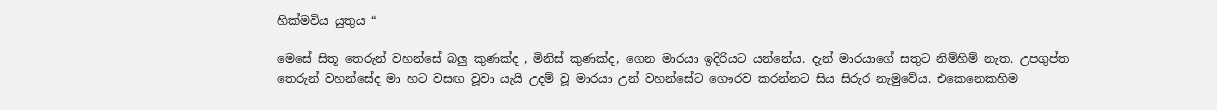හික්මවිය යුතුය “

මෙසේ සිතූ තෙරුන් වහන්සේ බලු කුණක්ද , මිනිස් කුණක්ද, ගෙන මාරයා ඉදිරියට යන්නේය. දැන් මාරයාගේ සතුට නිම්හිම් නැත. උපගුප්ත තෙරුන් වහන්සේද මා හට වසඟ වූවා යැයි උදම් වූ මාරයා උන් වහන්සේට ගෞරව කරන්නට සිය සිරුර නැමුවේය. එකෙනෙකහිම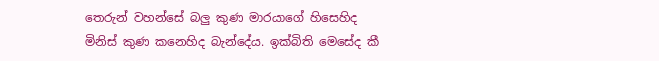තෙරුන් වහන්සේ බලු කුණ මාරයාගේ හිසෙහිද මිනිස් කුණ කනෙහිද බැන්දේය. ඉක්බිති මෙසේද කී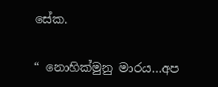සේක.

“ නොහික්මුනු මාරය…අප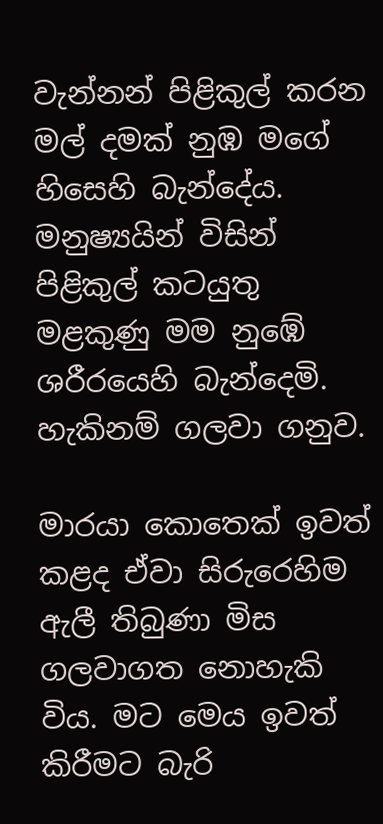වැන්නන් පිළිකුල් කරන මල් දමක් නුඹ මගේ හිසෙහි බැන්දේය. මනුෂ්‍යයින් විසින් පිළිකුල් කටයුතු මළකුණු මම නුඹේ ශරීරයෙහි බැන්දෙමි. හැකිනම් ගලවා ගනුව.

මාරයා කොතෙක් ඉවත් කළද ඒවා සිරුරෙහිම ඇලී තිබුණා මිස ගලවාගත නොහැකි විය. මට මෙය ඉවත් කිරීමට බැරි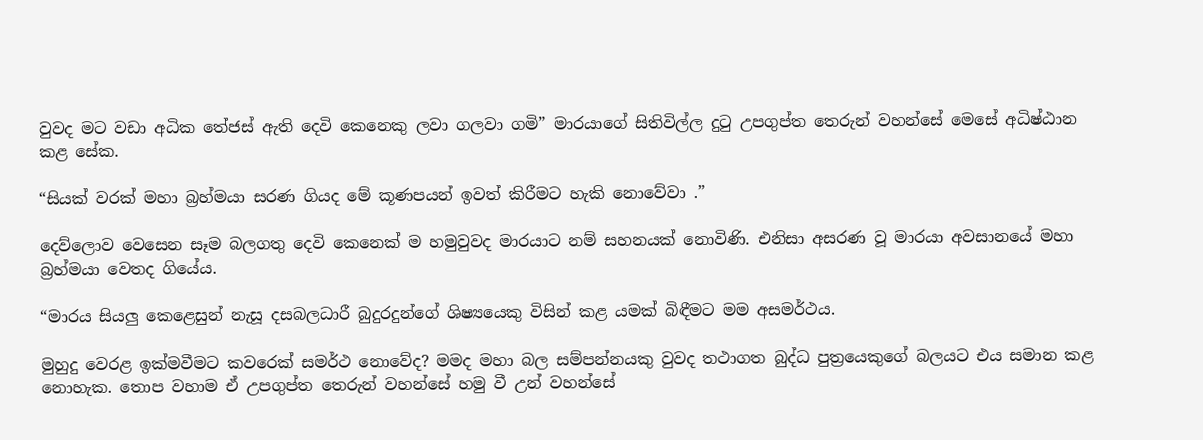වුවද මට වඩා අධික තේජස් ඇති දෙවි කෙනෙකු ලවා ගලවා ගමි” මාරයාගේ සිතිවිල්ල දුටු උපගුප්ත තෙරුන් වහන්සේ මෙසේ අධිෂ්ඨාන කළ සේක.

“සියක් වරක් මහා බ්‍රහ්මයා සරණ ගියද මේ කූණපයන් ඉවත් කිරීමට හැකි නොවේවා .”

දෙව්ලොව වෙසෙන සෑම බලගතු දෙවි කෙනෙක් ම හමුවුවද මාරයාට නම් සහනයක් නොවිණි. එනිසා අසරණ වූ මාරයා අවසානයේ මහා බ්‍රහ්මයා වෙතද ගියේය.

“මාරය සියලු කෙළෙසුන් නැසූ දසබලධාරී බුදුරදුන්ගේ ශිෂ්‍යයෙකු විසින් කළ යමක් බිඳීමට මම අසමර්ථය.

මුහුදු වෙරළ ඉක්මවීමට කවරෙක් සමර්ථ නොවේද? මමද මහා බල සම්පන්නයකු වුවද තථාගත බුද්ධ පුත්‍රයෙකුගේ බලයට එය සමාන කළ නොහැක. තොප වහාම ඒ උපගුප්ත තෙරුන් වහන්සේ හමු වී උන් වහන්සේ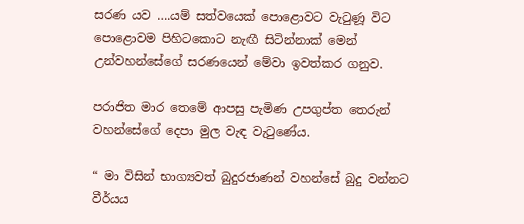සරණ යව ….යම් සත්වයෙක් පොළොවට වැටුණූ විට පොළොවම පිහිටකොට නැඟී සිටින්නාක් මෙන් උන්වහන්සේගේ සරණයෙන් මේවා ඉවත්කර ගනුව.

පරාජිත මාර තෙමේ ආපසු පැමිණ උපගුප්ත තෙරුන් වහන්සේගේ දෙපා මුල වැඳ වැටුණේය.

“ මා විසින් භාග්‍යවත් බුදුරජාණන් වහන්සේ බුදු වන්නට වීර්යය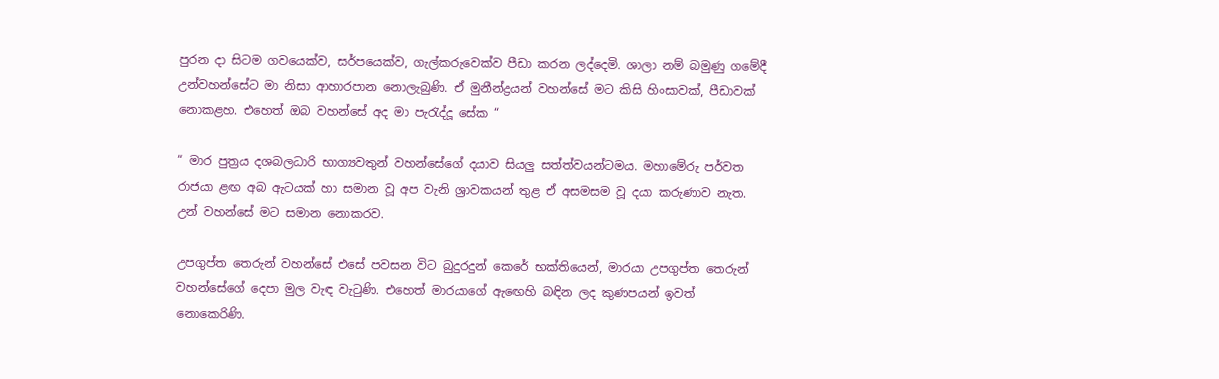පුරන දා සිටම ගවයෙක්ව, සර්පයෙක්ව, ගැල්කරුවෙක්ව පීඩා කරන ලද්දෙමි. ශාලා නම් බමුණු ගමේදී උන්වහන්සේට මා නිසා ආහාරපාන නොලැබුණි. ඒ මුනීන්ද්‍රයන් වහන්සේ මට කිසි හිංසාවක්, පීඩාවක් නොකළහ. එහෙත් ඔබ වහන්සේ අද මා පැරැද්දූ සේක “

“ මාර පුත්‍රය දශබලධාරි භාග්‍යවතුන් වහන්සේගේ දයාව සියලු සත්ත්වයන්ටමය. මහාමේරු පර්වත රාජයා ළඟ අබ ඇටයක් හා සමාන වූ අප වැනි ශ්‍රාවකයන් තුළ ඒ අසමසම වූ දයා කරුණාව නැත. උන් වහන්සේ මට සමාන නොකරව.

උපගුප්ත තෙරුන් වහන්සේ එසේ පවසන විට බුදුරදුන් කෙරේ භක්තියෙන්, මාරයා උපගුප්ත තෙරුන් වහන්සේගේ දෙපා මුල වැඳ වැටුණි. එහෙත් මාරයාගේ ඇඟෙහි බඳින ලද කුණපයන් ඉවත් නොකෙරිණි.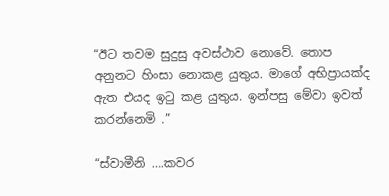“ඊට තවම සුදුසු අවස්ථාව නොවේ. තොප අනුනට හිංසා නොකළ යුතුය. මාගේ අභිප්‍රායක්ද ඇත එයද ඉටු කළ යුතුය. ඉන්පසු මේවා ඉවත් කරන්නෙමි .”

“ස්වාමීනි ….කවර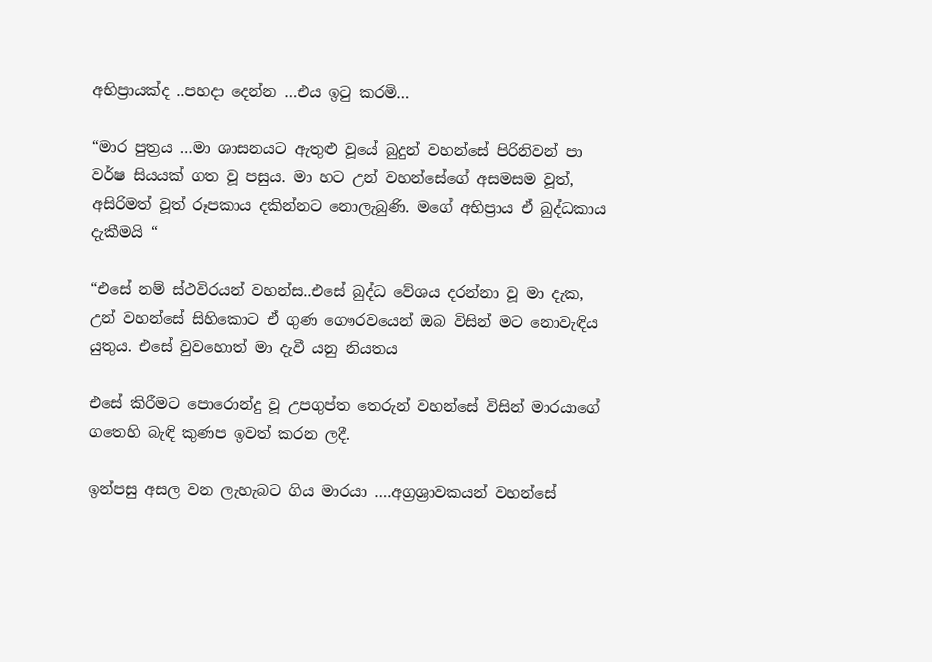අභිප්‍රායක්ද ..පහදා දෙන්න …එය ඉටු කරමි…

“මාර පුත්‍රය …මා ශාසනයට ඇතුළු වූයේ බුදුන් වහන්සේ පිරිනිවන් පා වර්ෂ සියයක් ගත වූ පසුය. මා හට උන් වහන්සේගේ අසමසම වූත්, අසිරිමත් වූත් රූපකාය දකින්නට නොලැබුණි. මගේ අභිප්‍රාය ඒ බුද්ධකාය දැකීමයි “

“එසේ නම් ස්ථවිරයන් වහන්ස..එසේ බුද්ධ වේශය දරන්නා වූ මා දැක, උන් වහන්සේ සිහිකොට ඒ ගුණ ගෞරවයෙන් ඔබ විසින් මට නොවැඳිය යුතුය. එසේ වුවහොත් මා දැවී යනු නියතය

එසේ කිරීමට පොරොන්දු වූ උපගුප්ත තෙරුන් වහන්සේ විසින් මාරයාගේ ගතෙහි බැඳි කුණප ඉවත් කරන ලදී.

ඉන්පසු අසල වන ලැහැබට ගිය මාරයා ….අග්‍රශ්‍රාවකයන් වහන්සේ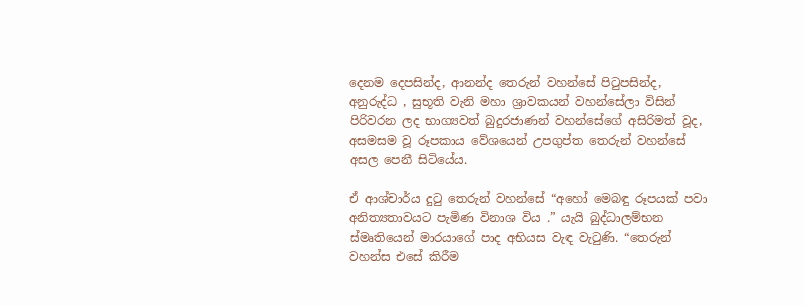දෙනම දෙපසින්ද, ආනන්ද තෙරුන් වහන්සේ පිටුපසින්ද, අනුරුද්ධ , සුභූති වැනි මහා ශ්‍රාවකයන් වහන්සේලා විසින් පිරිවරන ලද භාග්‍යවත් බුදුරජාණන් වහන්සේගේ අසිරිමත් වූද, අසමසම වූ රූපකාය වේශයෙන් උපගුප්ත තෙරුන් වහන්සේ අසල පෙනී සිටියේය.

ඒ ආශ්චාර්ය දුටු තෙරුන් වහන්සේ “අහෝ මෙබඳු රූපයක් පවා අනිත්‍යතාවයට පැමිණ විනාශ විය .” යැයි බුද්ධාලම්භන ස්මෘතියෙන් මාරයාගේ පාද අභියස වැඳ වැටුණි. “තෙරුන් වහන්ස එසේ කිරීම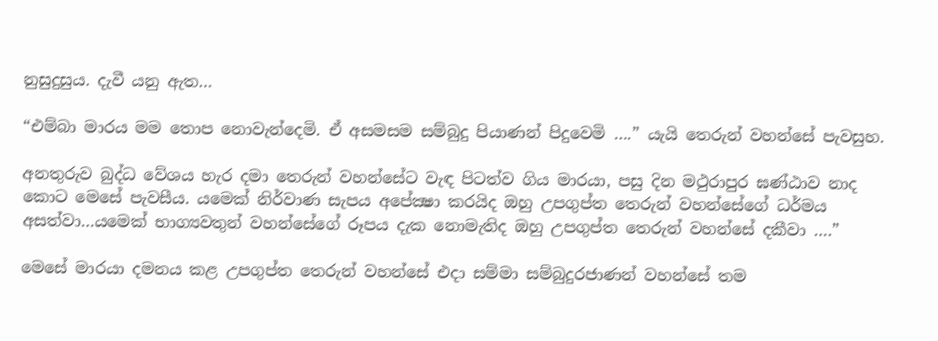නුසුදුසුය. දැවී යනු ඇත…

“එම්බා මාරය මම තොප නොවැන්දෙමි. ඒ අසමසම සම්බුදු පියාණන් පිදුවෙමි ….” යැයි තෙරුන් වහන්සේ පැවසුහ.

අනතුරුව බුද්ධ වේශය හැර දමා තෙරුන් වහන්සේට වැඳ පිටත්ව ගිය මාරයා, පසු දින මථුරාපුර ඝණ්ඨාව නාද කොට මෙසේ පැවසීය. යමෙක් නිර්වාණ සැපය අපේක්‍ෂා කරයිද ඔහු උපගුප්ත තෙරුන් වහන්සේගේ ධර්මය අසත්වා…යමෙක් භාග්‍යවතුන් වහන්සේගේ රූපය දැක නොමැතිද ඔහු උපගුප්ත තෙරුන් වහන්සේ දකීවා ….”

මෙසේ මාරයා දමනය කළ උපගුප්ත තෙරුන් වහන්සේ එදා සම්මා සම්බුදුරජාණන් වහන්සේ තම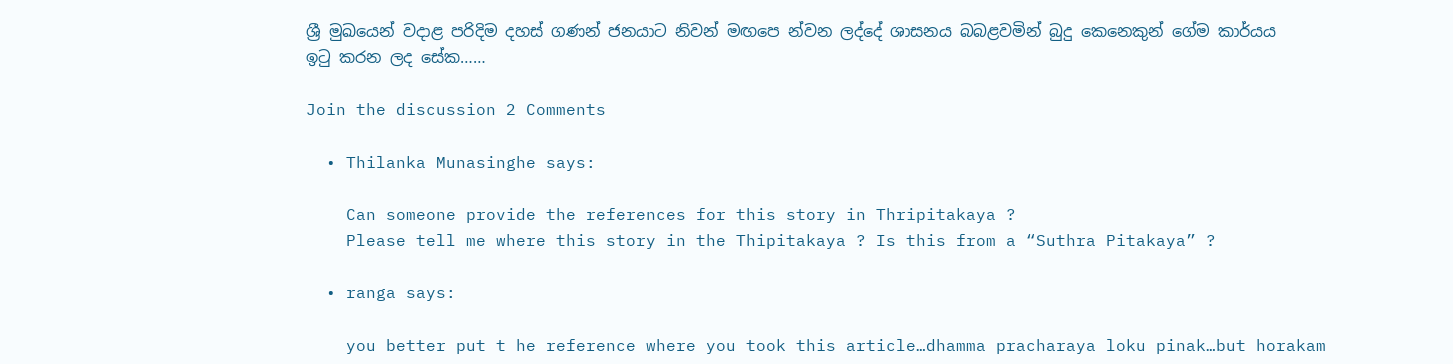ශ්‍රී මුඛයෙන් වදාළ පරිදිම දහස් ගණන් ජනයාට නිවන් මඟපෙ න්වන ලද්දේ ශාසනය බබළවමින් බුදු කෙනෙකුන් ගේම කාර්යය ඉටු කරන ලද සේක……

Join the discussion 2 Comments

  • Thilanka Munasinghe says:

    Can someone provide the references for this story in Thripitakaya ?
    Please tell me where this story in the Thipitakaya ? Is this from a “Suthra Pitakaya” ?

  • ranga says:

    you better put t he reference where you took this article…dhamma pracharaya loku pinak…but horakam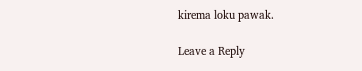kirema loku pawak.

Leave a Reply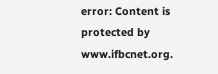error: Content is protected by www.ifbcnet.org.